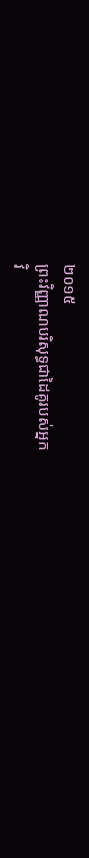២០១៥
ព្រះវិញ្ញាណបរិសុទ្ធជាដៃគូរបស់អ្នក
វិ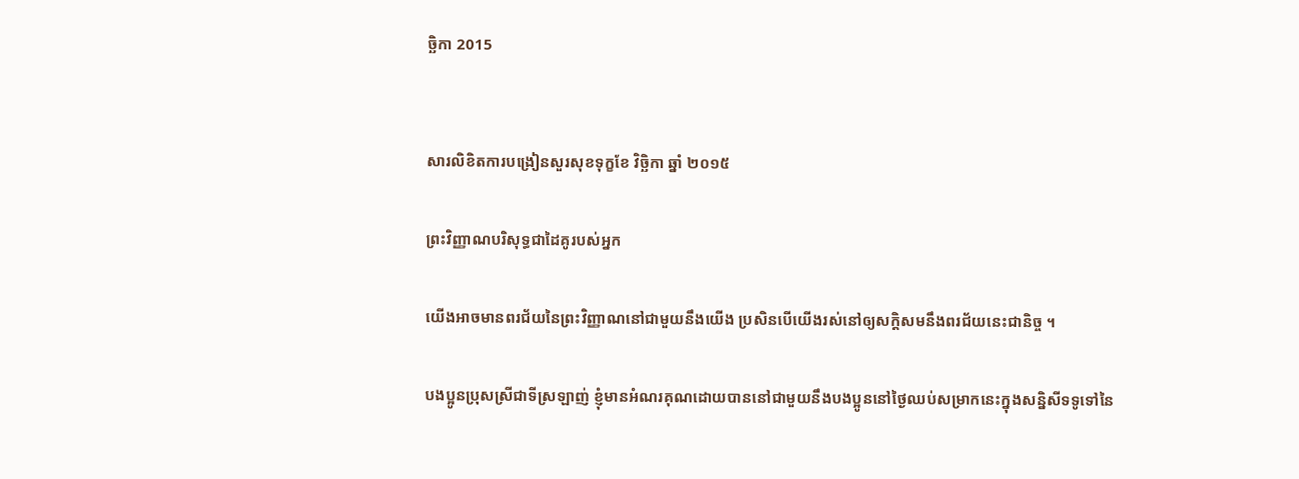ច្ឆិកា 2015


សារលិខិតការបង្រៀនសួរសុខទុក្ខខែ វិច្ឆិកា ឆ្នាំ ២០១៥

ព្រះវិញ្ញាណបរិសុទ្ធជាដៃគូរបស់អ្នក

យើងអាចមានពរជ័យនៃព្រះវិញ្ញាណនៅជាមួយនឹងយើង ប្រសិនបើយើងរស់នៅឲ្យសក្ដិសមនឹងពរជ័យនេះជានិច្ច ។

បងប្អូនប្រុសស្រីជាទីស្រឡាញ់ ខ្ញុំមានអំណរគុណដោយបាននៅជាមួយនឹងបងប្អូននៅថ្ងៃឈប់សម្រាកនេះក្នុងសន្និសីទទូទៅនៃ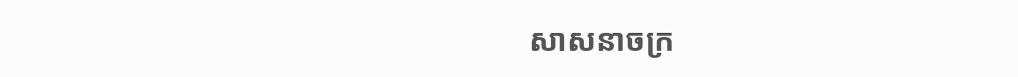សាសនាចក្រ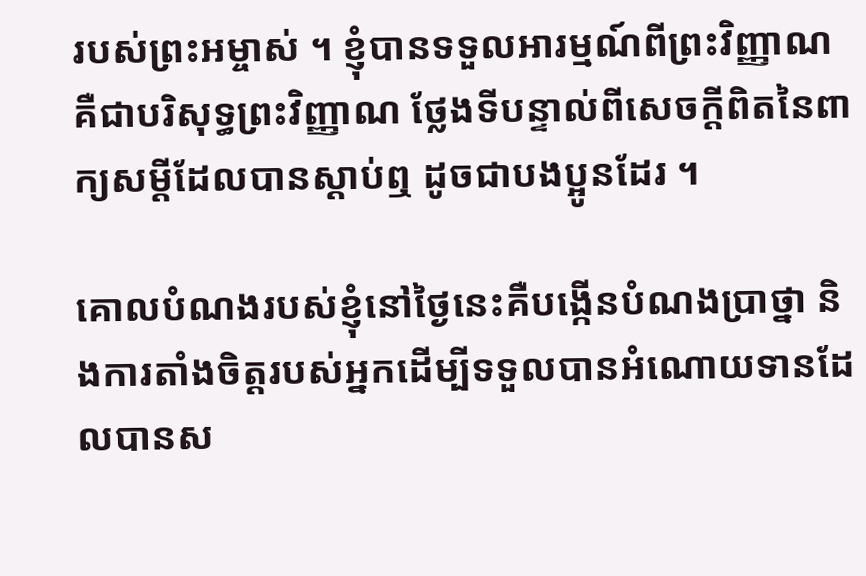របស់ព្រះអម្ចាស់ ។ ខ្ញុំបានទទួលអារម្មណ៍ពីព្រះវិញ្ញាណ គឺជាបរិសុទ្ធព្រះវិញ្ញាណ ថ្លែងទីបន្ទាល់ពីសេចក្ដីពិតនៃពាក្យសម្ដីដែលបានស្ដាប់ឮ ដូចជាបងប្អូនដែរ ។

គោលបំណងរបស់ខ្ញុំនៅថ្ងៃនេះគឺបង្កើនបំណងប្រាថ្នា និងការតាំងចិត្តរបស់អ្នកដើម្បីទទួលបានអំណោយទានដែលបានស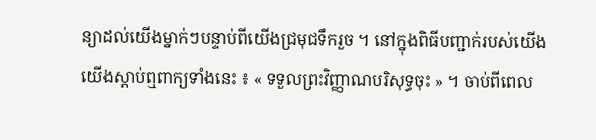ន្យាដល់យើងម្នាក់ៗបន្ទាប់ពីយើងជ្រមុជទឹករួច ។ នៅក្នុងពិធីបញ្ជាក់របស់យើង យើងស្ដាប់ឮពាក្យទាំងនេះ ៖ « ទទួលព្រះវិញ្ញាណបរិសុទ្ធចុះ » ។ ចាប់ពីពេល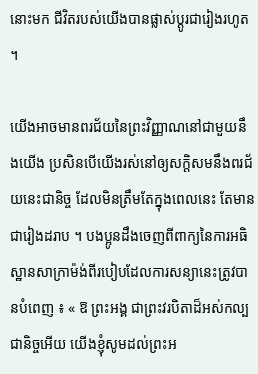នោះមក ជីវិតរបស់យើងបានផ្លាស់ប្ដូរជារៀងរហូត ។

យើងអាចមានពរជ័យនៃព្រះវិញ្ញាណនៅជាមួយនឹងយើង ប្រសិនបើយើងរស់នៅឲ្យសក្ដិសមនឹងពរជ័យនេះជានិច្ច ដែលមិនត្រឹមតែក្នុងពេលនេះ តែមានជារៀងដរាប ។ បងប្អូនដឹងចេញពីពាក្យនៃការអធិស្ឋានសាក្រាម៉ង់ពីរបៀបដែលការសន្យានេះត្រូវបានបំពេញ ៖ « ឱ ព្រះអង្គ ជាព្រះវរបិតាដ៏អស់កល្បជានិច្ចអើយ យើងខ្ញុំសូមដល់ព្រះអ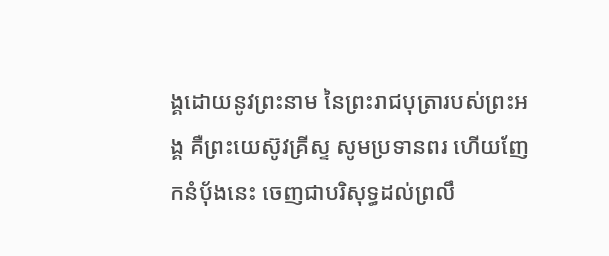ង្គដោយនូវព្រះនាម នៃព្រះរាជបុត្រារបស់ព្រះអង្គ គឺព្រះយេស៊ូវគ្រីស្ទ សូមប្រទានពរ ហើយញែកនំប៉័ងនេះ ចេញជាបរិសុទ្ធដល់ព្រលឹ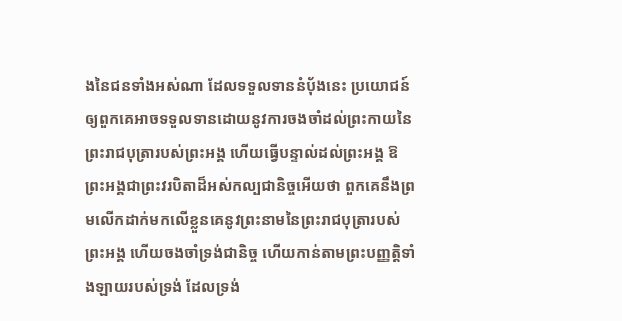ងនៃជនទាំងអស់ណា ដែលទទួលទាននំប៉័ងនេះ ប្រយោជន៍ឲ្យពួកគេអាចទទួលទានដោយនូវការចងចាំដល់ព្រះកាយនៃព្រះរាជបុត្រារបស់ព្រះអង្គ ហើយធ្វើបន្ទាល់ដល់ព្រះអង្គ ឱ ព្រះអង្គជាព្រះវរបិតាដ៏អស់កល្បជានិច្ចអើយថា ពួកគេនឹងព្រមលើកដាក់មកលើខ្លួនគេនូវព្រះនាមនៃព្រះរាជបុត្រារបស់ព្រះអង្គ ហើយចងចាំទ្រង់ជានិច្ច ហើយកាន់តាមព្រះបញ្ញត្តិទាំងឡាយរបស់ទ្រង់ ដែលទ្រង់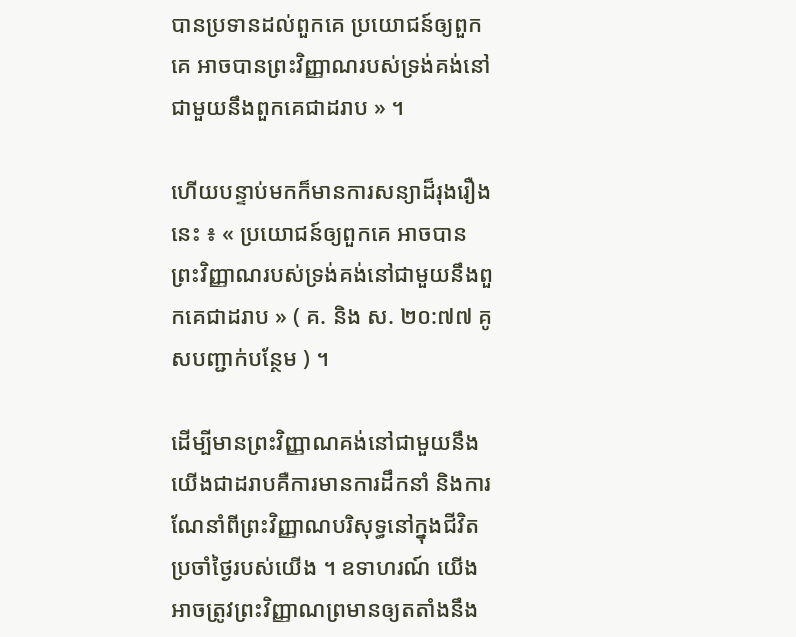បានប្រទានដល់ពួកគេ ប្រយោជន៍ឲ្យពួកគេ អាចបានព្រះវិញ្ញាណរបស់ទ្រង់គង់នៅជាមួយនឹងពួកគេជាដរាប » ។

ហើយបន្ទាប់មកក៏មានការសន្យាដ៏រុងរឿងនេះ ៖ « ប្រយោជន៍ឲ្យពួកគេ អាចបានព្រះវិញ្ញាណរបស់ទ្រង់គង់នៅជាមួយនឹងពួកគេជាដរាប » ( គ. និង ស. ២០:៧៧ គូសបញ្ជាក់បន្ថែម ) ។

ដើម្បីមានព្រះវិញ្ញាណគង់នៅជាមួយនឹងយើងជាដរាបគឺការមានការដឹកនាំ និងការណែនាំពីព្រះវិញ្ញាណបរិសុទ្ធនៅក្នុងជីវិតប្រចាំថ្ងៃរបស់យើង ។ ឧទាហរណ៍ យើងអាចត្រូវព្រះវិញ្ញាណព្រមានឲ្យតតាំងនឹង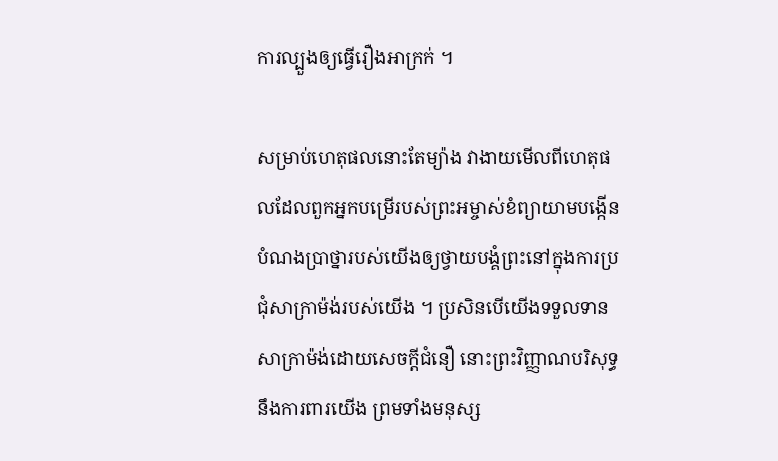ការល្បួងឲ្យធ្វើរឿងអាក្រក់ ។

សម្រាប់ហេតុផលនោះតែម្យ៉ាង វាងាយមើលពីហេតុផលដែលពួកអ្នកបម្រើរបស់ព្រះអម្ចាស់ខំព្យាយាមបង្កើនបំណងប្រាថ្នារបស់យើងឲ្យថ្វាយបង្គំព្រះនៅក្នុងការប្រជុំសាក្រាម៉ង់របស់យើង ។ ប្រសិនបើយើងទទួលទានសាក្រាម៉ង់ដោយសេចក្ដីជំនឿ នោះព្រះវិញ្ញាណបរិសុទ្ធនឹងការពារយើង ព្រមទាំងមនុស្ស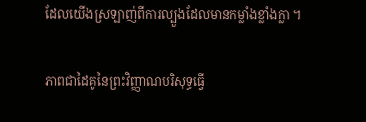ដែលយើងស្រឡាញ់ពីការល្បួងដែលមានកម្លាំងខ្លាំងក្លា ។

ភាពជាដៃគូនៃព្រះវិញ្ញាណបរិសុទ្ធធ្វើ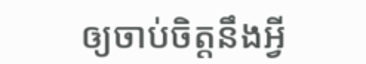ឲ្យចាប់ចិត្តនឹងអ្វី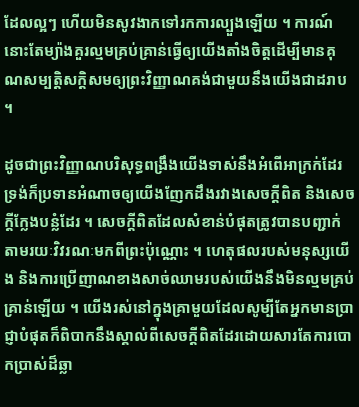ដែលល្អៗ ហើយមិនសូវងាកទៅរកការល្បួងឡើយ ។ ការណ៍នោះតែម្យ៉ាងគួរល្មមគ្រប់គ្រាន់ធ្វើឲ្យយើងតាំងចិត្តដើម្បីមានគុណសម្បត្តិសក្ដិសមឲ្យព្រះវិញ្ញាណគង់ជាមួយនឹងយើងជាដរាប ។

ដូចជាព្រះវិញ្ញាណបរិសុទ្ធពង្រឹងយើងទាស់នឹងអំពើអាក្រក់ដែរ ទ្រង់ក៏ប្រទានអំណាចឲ្យយើងញែកដឹងរវាងសេចក្ដីពិត និងសេចក្ដីក្លែងបន្លំដែរ ។ សេចក្ដីពិតដែលសំខាន់បំផុតត្រូវបានបញ្ជាក់តាមរយៈវិវរណៈមកពីព្រះប៉ុណ្ណោះ ។ ហេតុផលរបស់មនុស្សយើង និងការប្រើញាណខាងសាច់ឈាមរបស់យើងនឹងមិនល្មមគ្រប់គ្រាន់ឡើយ ។ យើងរស់នៅក្នុងគ្រាមួយដែលសូម្បីតែអ្នកមានប្រាជ្ញាបំផុតក៏ពិបាកនឹងស្គាល់ពីសេចក្ដីពិតដែរដោយសារតែការបោកប្រាស់ដ៏ឆ្លា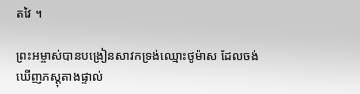តវៃ ។

ព្រះអម្ចាស់បានបង្រៀនសាវកទ្រង់ឈ្មោះថូម៉ាស ដែលចង់ឃើញភស្ដុតាងផ្ទាល់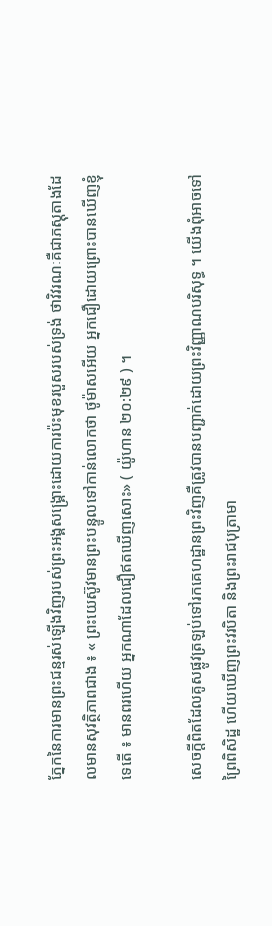ភ្នែកនៃការមានព្រះជន្មរស់ឡើងវិញរបស់ព្រះអង្គសង្គ្រោះដោយការប៉ះមុខរបួសរបស់ទ្រង់ ថាវិវរណៈគឺជាភស្ដុតាងដែលមានសុវត្ថិភាពជាង ៖ « ព្រះយេស៊ូវមានព្រះបន្ទូលទៅកាន់លោកថា ថូម៉ាសអើយ អ្នកជឿដោយព្រោះបានឃើញខ្ញុំទេតើ ៖ មានពរហើយ អ្នកណាដែលជឿឥតឃើញសោះ» ( យ៉ូហាន ២០:២៩ ) ។

សេចក្ដីពិតដែលគូសផ្លូវត្រឡប់ទៅរកគេហដ្ឋានព្រះវិញគឺត្រូវបានបញ្ជាក់ដោយព្រះវិញ្ញាណបរិសុទ្ធ ។ យើងពុំអាចទៅព្រៃពិសិដ្ឋ ហើយឃើញព្រះវរបិតា និងព្រះរាជបុត្រាមា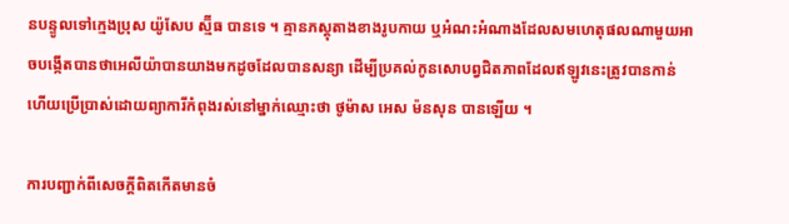នបន្ទូលទៅក្មេងប្រុស យ៉ូសែប ស្ម៊ីធ បានទេ ។ គ្មានភស្ដុតាងខាងរូបកាយ ឬអំណះអំណាងដែលសមហេតុផលណាមួយអាចបង្កើតបានថាអេលីយ៉ាបានយាងមកដូចដែលបានសន្យា ដើម្បីប្រគល់កូនសោបព្វជិតភាពដែលឥឡូវនេះត្រូវបានកាន់ ហើយប្រើប្រាស់ដោយព្យាការីកំពុងរស់នៅម្នាក់ឈ្មោះថា ថូម៉ាស អេស ម៉នសុន បានឡើយ ។

ការបញ្ជាក់ពីសេចក្ដីពិតកើតមានចំ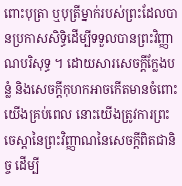ពោះបុត្រា ឬបុត្រីម្នាក់របស់ព្រះដែលបានប្រកាសសិទ្ធិដើម្បីទទួលបានព្រះវិញ្ញាណបរិសុទ្ធ ។ ដោយសារសេចក្ដីក្លែងបន្លំ និងសេចក្ដីកុហកអាចកើតមានចំពោះយើងគ្រប់ពេល នោះយើងត្រូវការព្រះចេស្ដានៃព្រះវិញ្ញាណនៃសេចក្ដីពិតជានិច្ច ដើម្បី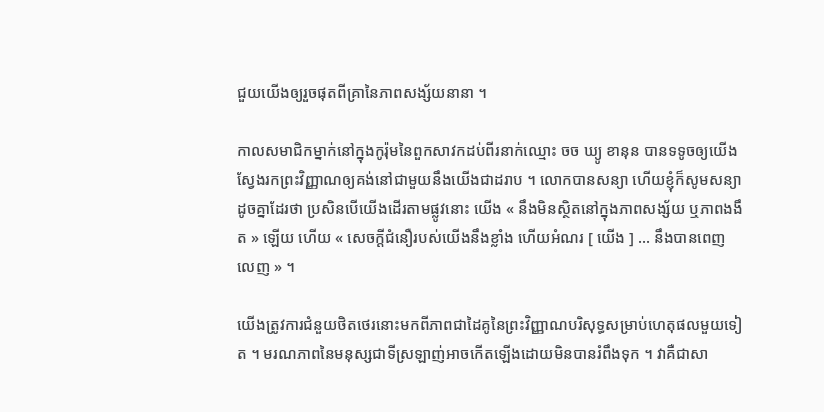ជួយយើងឲ្យរួចផុតពីគ្រានៃភាពសង្ស័យនានា ។

កាលសមាជិកម្នាក់នៅក្នុងកូរ៉ុមនៃពួកសាវកដប់ពីរនាក់ឈ្មោះ ចច ឃ្យូ ខានុន បានទទូចឲ្យយើងស្វែងរកព្រះវិញ្ញាណឲ្យគង់នៅជាមួយនឹងយើងជាដរាប ។ លោកបានសន្យា ហើយខ្ញុំក៏សូមសន្យាដូចគ្នាដែរថា ប្រសិនបើយើងដើរតាមផ្លូវនោះ យើង « នឹងមិនស្ថិតនៅក្នុងភាពសង្ស័យ ឬភាពងងឹត » ឡើយ ហើយ « សេចក្ដីជំនឿរបស់យើងនឹងខ្លាំង ហើយអំណរ [ យើង ] … នឹងបានពេញលេញ » ។

យើងត្រូវការជំនួយថិតថេរនោះមកពីភាពជាដៃគូនៃព្រះវិញ្ញាណបរិសុទ្ធសម្រាប់ហេតុផលមួយទៀត ។ មរណភាពនៃមនុស្សជាទីស្រឡាញ់អាចកើតឡើងដោយមិនបានរំពឹងទុក ។ វាគឺជាសា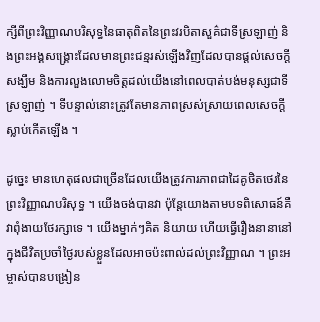ក្សីពីព្រះវិញ្ញាណបរិសុទ្ធនៃធាតុពិតនៃព្រះវរបិតាសួគ៌ជាទីស្រឡាញ់ និងព្រះអង្គសង្គ្រោះដែលមានព្រះជន្មរស់ឡើងវិញដែលបានផ្ដល់សេចក្ដីសង្ឃឹម និងការលួងលោមចិត្តដល់យើងនៅពេលបាត់បង់មនុស្សជាទីស្រឡាញ់ ។ ទីបន្ទាល់នោះត្រូវតែមានភាពស្រស់ស្រាយពេលសេចក្ដីស្លាប់កើតឡើង ។

ដូច្នេះ មានហេតុផលជាច្រើនដែលយើងត្រូវការភាពជាដៃគូថិតថេរនៃព្រះវិញ្ញាណបរិសុទ្ធ ។ យើងចង់បានវា ប៉ុន្តែយោងតាមបទពិសោធន៍គឺវាពុំងាយថែរក្សាទេ ។ យើងម្នាក់ៗគិត និយាយ ហើយធ្វើរឿងនានានៅក្នុងជីវិតប្រចាំថ្ងៃរបស់ខ្លួនដែលអាចប៉ះពាល់ដល់ព្រះវិញ្ញាណ ។ ព្រះអម្ចាស់បានបង្រៀន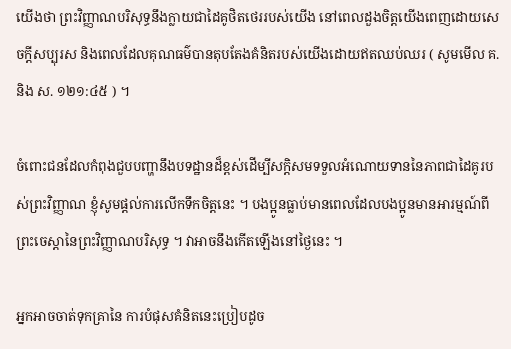យើងថា ព្រះវិញ្ញាណបរិសុទ្ធនឹងក្លាយជាដៃគូថិតថេររបស់យើង នៅពេលដួងចិត្តយើងពេញដោយសេចក្ដីសប្បុរស និងពេលដែលគុណធម៌បានតុបតែងគំនិតរបស់យើងដោយឥតឈប់ឈរ ( សូមមើល គ. និង ស. ១២១:៤៥ ) ។

ចំពោះជនដែលកំពុងជួបបញ្ហានឹងបទដ្ឋានដ៏ខ្ពស់ដើម្បីសក្ដិសមទទួលអំណោយទាននៃភាពជាដៃគូរបស់ព្រះវិញ្ញាណ ខ្ញុំសូមផ្ដល់ការលើកទឹកចិត្តនេះ ។ បងប្អូនធ្លាប់មានពេលដែលបងប្អូនមានអារម្មណ៍ពីព្រះចេស្ដានៃព្រះវិញ្ញាណបរិសុទ្ធ ។ វាអាចនឹងកើតឡើងនៅថ្ងៃនេះ ។

អ្នកអាចចាត់ទុកគ្រានៃ ការបំផុសគំនិតនេះប្រៀបដូច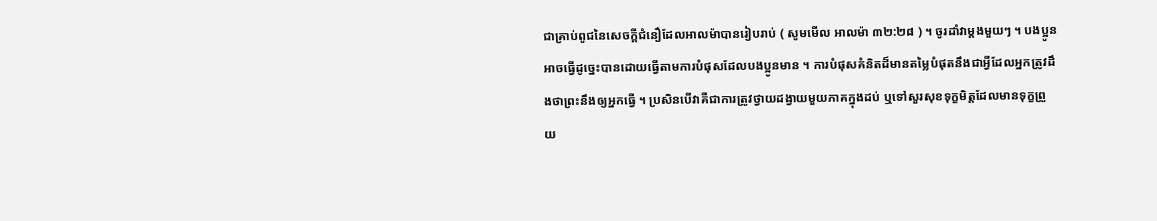ជាគ្រាប់ពូជនៃសេចក្ដីជំនឿដែលអាលម៉ាបានរៀបរាប់ ( សូមមើល អាលម៉ា ៣២:២៨ ) ។ ចូរដាំវាម្តងមួយៗ ។ បងប្អូនអាចធ្វើដូច្នេះបានដោយធ្វើតាមការបំផុសដែលបងប្អូនមាន ។ ការបំផុសគំនិតដ៏មានតម្លៃបំផុតនឹងជាអ្វីដែលអ្នកត្រូវដឹងថាព្រះនឹងឲ្យអ្នកធ្វើ ។ ប្រសិនបើវាគឺជាការត្រូវថ្វាយដង្វាយមួយភាគក្នុងដប់ ឬទៅសួរសុខទុក្ខមិត្តដែលមានទុក្ខព្រួយ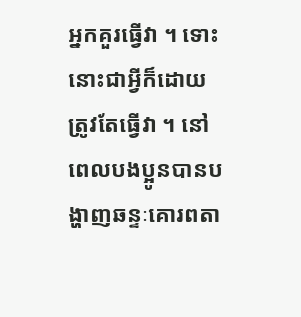អ្នកគួរធ្វើវា ។ ទោះនោះជាអ្វីក៏ដោយ ត្រូវតែធ្វើវា ។ នៅពេលបងប្អូនបានបង្ហាញឆន្ទៈគោរពតា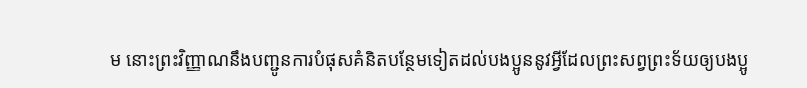ម នោះព្រះវិញ្ញាណនឹងបញ្ជូនការបំផុសគំនិតបន្ថែមទៀតដល់បងប្អូននូវអ្វីដែលព្រះសព្វព្រះទ័យឲ្យបងប្អូ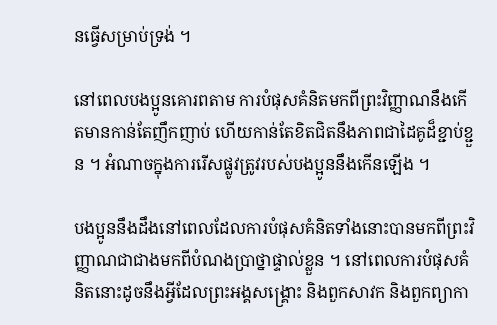នធ្វើសម្រាប់ទ្រង់ ។

នៅពេលបងប្អូនគោរពតាម ការបំផុសគំនិតមកពីព្រះវិញ្ញាណនឹងកើតមានកាន់តែញឹកញាប់ ហើយកាន់តែខិតជិតនឹងភាពជាដៃគូដ៏ខ្ជាប់ខ្ជួន ។ អំណាចក្នុងការរើសផ្លូវត្រូវរបស់បងប្អូននឹងកើនឡើង ។

បងប្អូននឹងដឹងនៅពេលដែលការបំផុសគំនិតទាំងនោះបានមកពីព្រះវិញ្ញាណជាជាងមកពីបំណងប្រាថ្នាផ្ទាល់ខ្លួន ។ នៅពេលការបំផុសគំនិតនោះដូចនឹងអ្វីដែលព្រះអង្គសង្គ្រោះ និងពួកសាវក និងពួកព្យាកា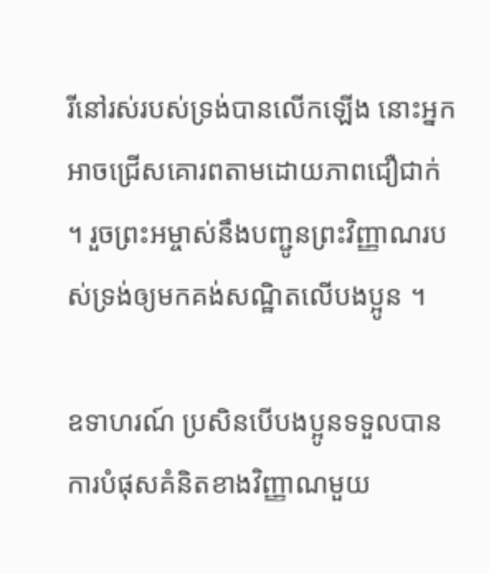រីនៅរស់របស់ទ្រង់បានលើកឡើង នោះអ្នកអាចជ្រើសគោរពតាមដោយភាពជឿជាក់ ។ រួចព្រះអម្ចាស់នឹងបញ្ជូនព្រះវិញ្ញាណរបស់ទ្រង់ឲ្យមកគង់សណ្ឋិតលើបងប្អូន ។

ឧទាហរណ៍ ប្រសិនបើបងប្អូនទទួលបានការបំផុសគំនិតខាងវិញ្ញាណមួយ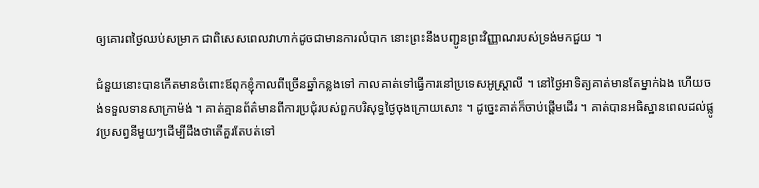ឲ្យគោរពថ្ងៃឈប់សម្រាក ជាពិសេសពេលវាហាក់ដូចជាមានការលំបាក នោះព្រះនឹងបញ្ជូនព្រះវិញ្ញាណរបស់ទ្រង់មកជួយ ។

ជំនួយនោះបានកើតមានចំពោះឪពុកខ្ញុំកាលពីច្រើនឆ្នាំកន្លងទៅ កាលគាត់ទៅធ្វើការនៅប្រទេសអូស្ត្រាលី ។ នៅថ្ងៃអាទិត្យគាត់មានតែម្នាក់ឯង ហើយចង់ទទួលទានសាក្រាម៉ង់ ។ គាត់គ្មានព័ត៌មានពីការប្រជុំរបស់ពួកបរិសុទ្ធថ្ងៃចុងក្រោយសោះ ។ ដូច្នេះគាត់ក៏ចាប់ផ្ដើមដើរ ។ គាត់បានអធិស្ឋានពេលដល់ផ្លូវប្រសព្វនីមួយៗដើម្បីដឹងថាតើគួរតែបត់ទៅ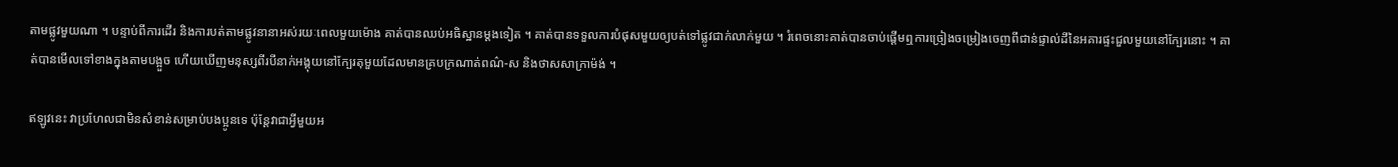តាមផ្លូវមួយណា ។ បន្ទាប់ពីការដើរ និងការបត់តាមផ្លូវនានាអស់រយៈពេលមួយម៉ោង គាត់បានឈប់អធិស្ឋានម្ដងទៀត ។ គាត់បានទទួលការបំផុសមួយឲ្យបត់ទៅផ្លូវជាក់លាក់មួយ ។ រំពេចនោះគាត់បានចាប់ផ្ដើមឮការច្រៀងចម្រៀងចេញពីជាន់ផ្ទាល់ដីនៃអគារផ្ទះជួលមួយនៅក្បែរនោះ ។ គាត់បានមើលទៅខាងក្នុងតាមបង្អួច ហើយឃើញមនុស្សពីរបីនាក់អង្គុយនៅក្បែរតុមួយដែលមានគ្របក្រណាត់ពណ៌-ស និងថាសសាក្រាម៉ង់ ។

ឥឡូវនេះ វាប្រហែលជាមិនសំខាន់សម្រាប់បងប្អូនទេ ប៉ុន្តែវាជាអ្វីមួយអ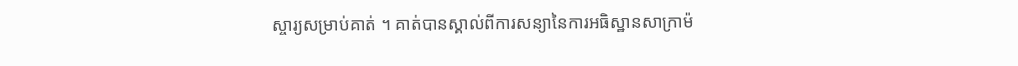ស្ចារ្យសម្រាប់គាត់ ។ គាត់បានស្គាល់ពីការសន្យានៃការអធិស្ឋានសាក្រាម៉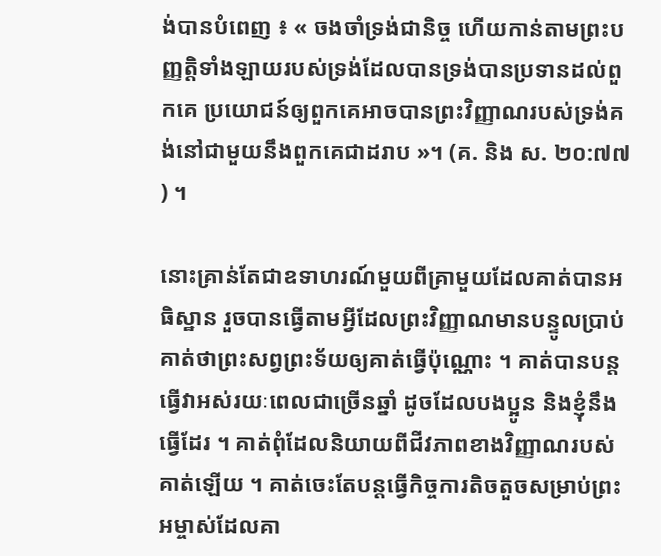ង់បានបំពេញ ៖ « ចងចាំទ្រង់ជានិច្ច ហើយកាន់តាមព្រះបញ្ញត្តិទាំងឡាយរបស់ទ្រង់ដែលបានទ្រង់បានប្រទានដល់ពួកគេ ប្រយោជន៍ឲ្យពួកគេអាចបានព្រះវិញ្ញាណរបស់ទ្រង់គង់នៅជាមួយនឹងពួកគេជាដរាប »។ (គ. និង ស. ២០:៧៧ ) ។

នោះគ្រាន់តែជាឧទាហរណ៍មួយពីគ្រាមួយដែលគាត់បានអធិស្ឋាន រួចបានធ្វើតាមអ្វីដែលព្រះវិញ្ញាណមានបន្ទូលប្រាប់គាត់ថាព្រះសព្វព្រះទ័យឲ្យគាត់ធ្វើប៉ុណ្ណោះ ។ គាត់បានបន្តធ្វើវាអស់រយៈពេលជាច្រើនឆ្នាំ ដូចដែលបងប្អូន និងខ្ញុំនឹងធ្វើដែរ ។ គាត់ពុំដែលនិយាយពីជីវភាពខាងវិញ្ញាណរបស់គាត់ឡើយ ។ គាត់ចេះតែបន្តធ្វើកិច្ចការតិចតួចសម្រាប់ព្រះអម្ចាស់ដែលគា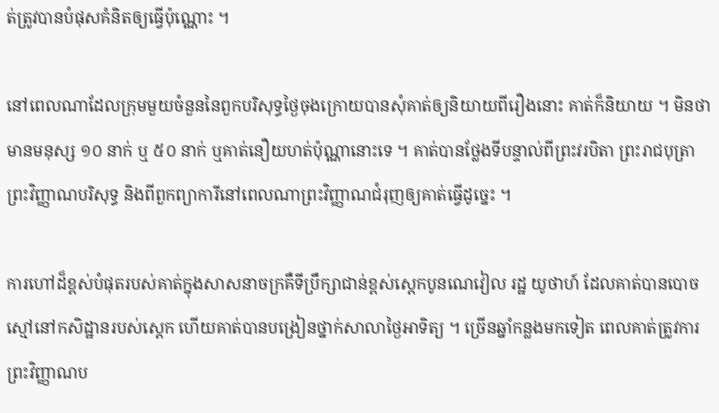ត់ត្រូវបានបំផុសគំនិតឲ្យធ្វើប៉ុណ្ណោះ ។

នៅពេលណាដែលក្រុមមួយចំនួននៃពួកបរិសុទ្ធថ្ងៃចុងក្រោយបានសុំគាត់ឲ្យនិយាយពីរឿងនោះ គាត់ក៏និយាយ ។ មិនថាមានមនុស្ស ១០ នាក់ ឬ ៥០ នាក់ ឬគាត់នឿយហត់ប៉ុណ្ណានោះទេ ។ គាត់បានថ្លែងទីបន្ទាល់ពីព្រះវរបិតា ព្រះរាជបុត្រា ព្រះវិញ្ញាណបរិសុទ្ធ និងពីពួកព្យាការីនៅពេលណាព្រះវិញ្ញាណជំរុញឲ្យគាត់ធ្វើដូច្នេះ ។

ការហៅដ៏ខ្ពស់បំផុតរបស់គាត់ក្នុងសាសនាចក្រគឺទីប្រឹក្សាជាន់ខ្ពស់ស្តេកបូនណេវៀល រដ្ឋ យូថាហ៍ ដែលគាត់បានបោចស្មៅនៅកសិដ្ឋានរបស់ស្តេក ហើយគាត់បានបង្រៀនថ្នាក់សាលាថ្ងៃអាទិត្យ ។ ច្រើនឆ្នាំកន្លងមកទៀត ពេលគាត់ត្រូវការ ព្រះវិញ្ញាណប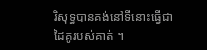រិសុទ្ធបានគង់នៅទីនោះធ្វើជាដៃគូរបស់គាត់ ។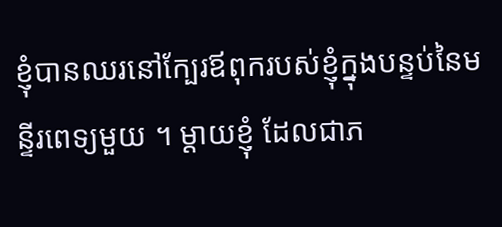ខ្ញុំបានឈរនៅក្បែរឪពុករបស់ខ្ញុំក្នុងបន្ទប់នៃមន្ទីរពេទ្យមួយ ។ ម្ដាយខ្ញុំ ដែលជាភ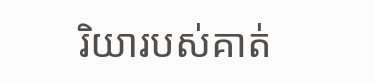រិយារបស់គាត់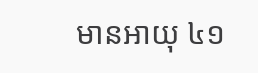មានអាយុ ៤១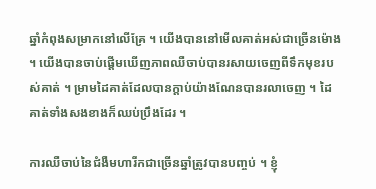ឆ្នាំកំពុងសម្រាកនៅលើគ្រែ ។ យើងបាននៅមើលគាត់អស់ជាច្រើនម៉ោង ។ យើងបានចាប់ផ្ដើមឃើញភាពឈឺចាប់បានរសាយចេញពីទឹកមុខរបស់គាត់ ។ ម្រាមដៃគាត់ដែលបានក្ដាប់យ៉ាងណែនបានរលាចេញ ។ ដៃគាត់ទាំងសងខាងក៏ឈប់ប្រឹងដែរ ។

ការឈឺចាប់នៃជំងឺមហារីកជាច្រើនឆ្នាំត្រូវបានបញ្ចប់ ។ ខ្ញុំ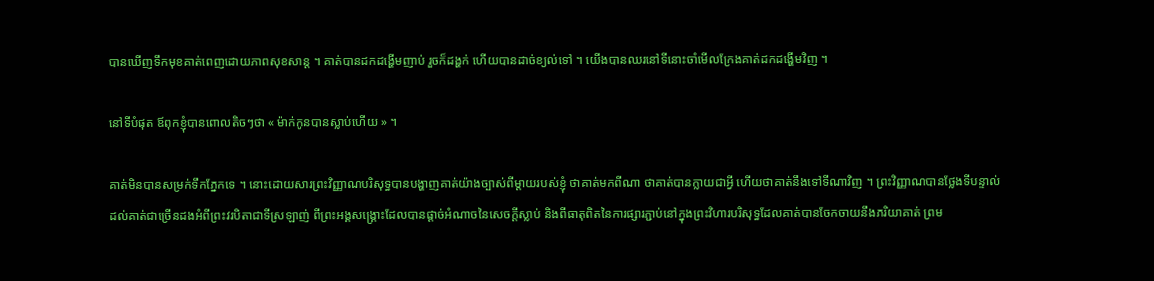បានឃើញទឹកមុខគាត់ពេញដោយភាពសុខសាន្ត ។ គាត់បានដកដង្ហើមញាប់ រួចក៏ដង្ហក់ ហើយបានដាច់ខ្យល់ទៅ ។ យើងបានឈរនៅទីនោះចាំមើលក្រែងគាត់ដកដង្ហើមវិញ ។

នៅទីបំផុត ឪពុកខ្ញុំបានពោលតិចៗថា « ម៉ាក់កូនបានស្លាប់ហើយ » ។

គាត់មិនបានសម្រក់ទឹកភ្នែកទេ ។ នោះដោយសារព្រះវិញ្ញាណបរិសុទ្ធបានបង្ហាញគាត់យ៉ាងច្បាស់ពីម្ដាយរបស់ខ្ញុំ ថាគាត់មកពីណា ថាគាត់បានក្លាយជាអ្វី ហើយថាគាត់នឹងទៅទីណាវិញ ។ ព្រះវិញ្ញាណបានថ្លែងទីបន្ទាល់ដល់គាត់ជាច្រើនដងអំពីព្រះវរបិតាជាទីស្រឡាញ់ ពីព្រះអង្គសង្គ្រោះដែលបានផ្ដាច់អំណាចនៃសេចក្ដីស្លាប់ និងពីធាតុពិតនៃការផ្សារភ្ជាប់នៅក្នុងព្រះវិហារបរិសុទ្ធដែលគាត់បានចែកចាយនឹងភរិយាគាត់ ព្រម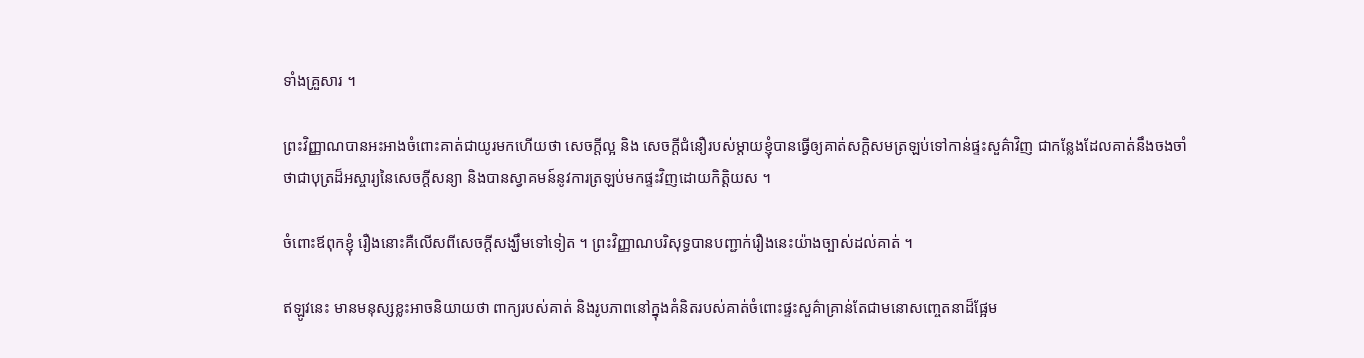ទាំងគ្រួសារ ។

ព្រះវិញ្ញាណបានអះអាងចំពោះគាត់ជាយូរមកហើយថា សេចក្ដីល្អ និង សេចក្ដីជំនឿរបស់ម្ដាយខ្ញុំបានធ្វើឲ្យគាត់សក្ដិសមត្រឡប់ទៅកាន់ផ្ទះសួគ៌ាវិញ ជាកន្លែងដែលគាត់នឹងចងចាំថាជាបុត្រដ៏អស្ចារ្យនៃសេចក្ដីសន្យា និងបានស្វាគមន៍នូវការត្រឡប់មកផ្ទះវិញដោយកិត្តិយស ។

ចំពោះឪពុកខ្ញុំ រឿងនោះគឺលើសពីសេចក្ដីសង្ឃឹមទៅទៀត ។ ព្រះវិញ្ញាណបរិសុទ្ធបានបញ្ជាក់រឿងនេះយ៉ាងច្បាស់ដល់គាត់ ។

ឥឡូវនេះ មានមនុស្សខ្លះអាចនិយាយថា ពាក្យរបស់គាត់ និងរូបភាពនៅក្នុងគំនិតរបស់គាត់ចំពោះផ្ទះសួគ៌ាគ្រាន់តែជាមនោសញ្ចេតនាដ៏ផ្អែម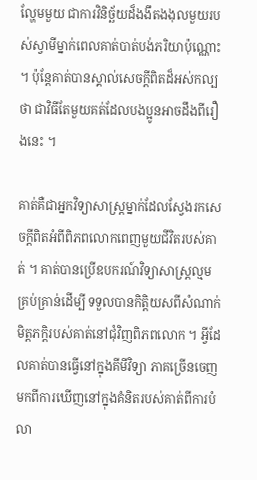ល្ហែមមួយ ជាការវិនិច្ឆ័យដ៏ងងឹតងងុលមួយរបស់ស្វាមីម្នាក់ពេលគាត់បាត់បង់ភរិយាប៉ុណ្ណោះ ។ ប៉ុន្តែគាត់បានស្គាល់សេចក្ដីពិតដ៏អស់កល្បថា ជាវិធីតែមួយគត់ដែលបងប្អូនអាចដឹងពីរឿងនេះ ។

គាត់គឺជាអ្នកវិទ្យាសាស្ត្រម្នាក់ដែលស្វែងរកសេចក្ដីពិតអំពីពិភពលោកពេញមួយជីវិតរបស់គាត់ ។ គាត់បានប្រើឧបករណ៍វិទ្យាសាស្ត្រល្មមគ្រប់គ្រាន់ដើម្បី ទទួលបានកិត្តិយសពីសំណាក់មិត្តភក្ដិរបស់គាត់នៅជុំវិញពិភពលោក ។ អ្វីដែលគាត់បានធ្វើនៅក្នុងគីមីវិទ្យា ភាគច្រើនចេញមកពីការឃើញនៅក្នុងគំនិតរបស់គាត់ពីការបំលា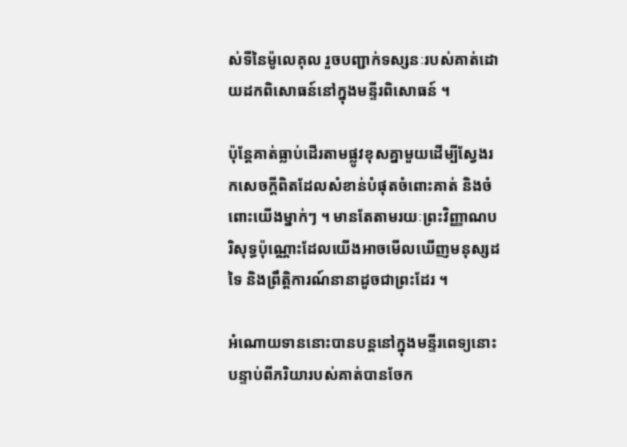ស់ទីនៃម៉ូលេគុល រួចបញ្ជាក់ទស្សនៈរបស់គាត់ដោយដកពិសោធន៍នៅក្នុងមន្ទីរពិសោធន៍ ។

ប៉ុន្តែគាត់ធ្លាប់ដើរតាមផ្លូវខុសគ្នាមួយដើម្បីស្វែងរកសេចក្ដីពិតដែលសំខាន់បំផុតចំពោះគាត់ និងចំពោះយើងម្នាក់ៗ ។ មានតែតាមរយៈព្រះវិញ្ញាណបរិសុទ្ធប៉ុណ្ណោះដែលយើងអាចមើលឃើញមនុស្សដទៃ និងព្រឹត្តិការណ៍នានាដូចជាព្រះដែរ ។

អំណោយទាននោះបានបន្តនៅក្នុងមន្ទីរពេទ្យនោះបន្ទាប់ពីភរិយារបស់គាត់បានចែក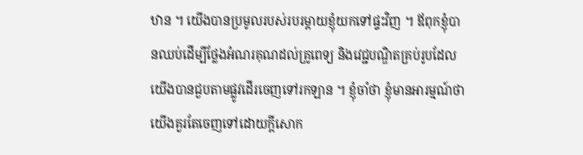ឋាន ។ យើងបានប្រមូលរបស់របរម្ដាយខ្ញុំយកទៅផ្ទះវិញ ។ ឪពុកខ្ញុំបានឈប់ដើម្បីថ្លែងអំណរគុណដល់គ្រូពេទ្យ និងវេជ្ជបណ្ឌិតគ្រប់រូបដែលយើងបានជួបតាមផ្លូវដើរចេញទៅរកឡាន ។ ខ្ញុំចាំថា ខ្ញុំមានអារម្មណ៍ថាយើងគួរតែចេញទៅដោយក្តីសោក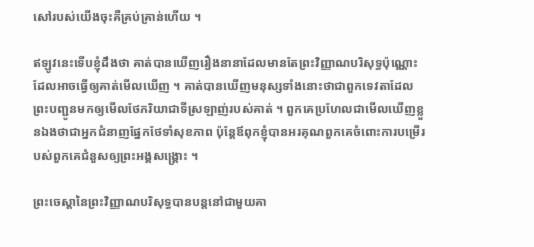សៅរបស់យើងចុះគឺគ្រប់គ្រាន់ហើយ ។

ឥឡូវនេះទើបខ្ញុំដឹងថា គាត់បានឃើញរឿងនានាដែលមានតែព្រះវិញ្ញាណបរិសុទ្ធប៉ុណ្ណោះដែលអាចធ្វើឲ្យគាត់មើលឃើញ ។ គាត់បានឃើញមនុស្សទាំងនោះថាជាពួកទេវតាដែលព្រះបញ្ជូនមកឲ្យមើលថែភរិយាជាទីស្រឡាញ់របស់គាត់ ។ ពួកគេប្រហែលជាមើលឃើញខ្លួនឯងថាជាអ្នកជំនាញផ្នែកថែទាំសុខភាព ប៉ុន្តែឪពុកខ្ញុំបានអរគុណពួកគេចំពោះការបម្រើរបស់ពួកគេជំនួសឲ្យព្រះអង្គសង្គ្រោះ ។

ព្រះចេស្ដានៃព្រះវិញ្ញាណបរិសុទ្ធបានបន្តនៅជាមួយគា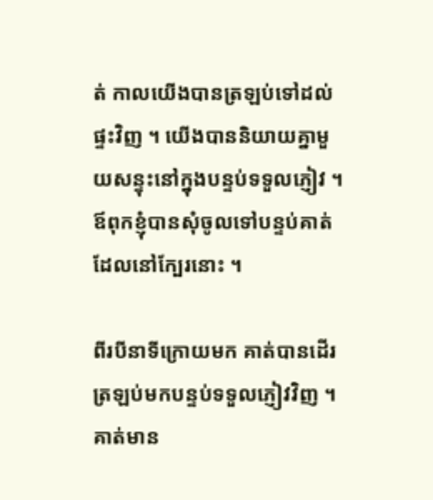ត់ កាលយើងបានត្រឡប់ទៅដល់ផ្ទះវិញ ។ យើងបាននិយាយគ្នាមួយសន្ទុះនៅក្នុងបន្ទប់ទទួលភ្ញៀវ ។ ឪពុកខ្ញុំបានសុំចូលទៅបន្ទប់គាត់ដែលនៅក្បែរនោះ ។

ពីរបីនាទីក្រោយមក គាត់បានដើរត្រឡប់មកបន្ទប់ទទួលភ្ញៀវវិញ ។ គាត់មាន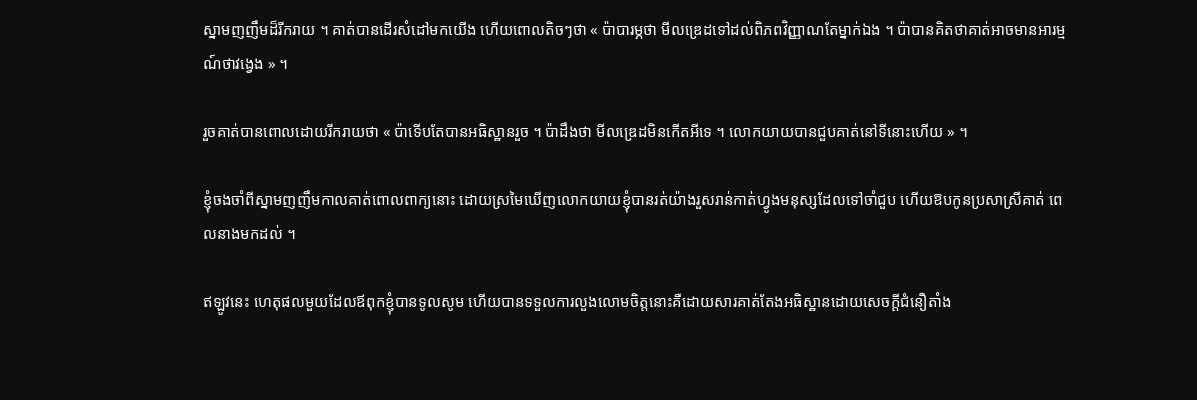ស្នាមញញឹមដ៏រីករាយ ។ គាត់បានដើរសំដៅមកយើង ហើយពោលតិចៗថា « ប៉ាបារម្ភថា មីលឌ្រេដទៅដល់ពិភពវិញ្ញាណតែម្នាក់ឯង ។ ប៉ាបានគិតថាគាត់អាចមានអារម្មណ៍ថាវង្វេង » ។

រួចគាត់បានពោលដោយរីករាយថា « ប៉ាទើបតែបានអធិស្ឋានរួច ។ ប៉ាដឹងថា មីលឌ្រេដមិនកើតអីទេ ។ លោកយាយបានជួបគាត់នៅទីនោះហើយ » ។

ខ្ញុំចងចាំពីស្នាមញញឹមកាលគាត់ពោលពាក្យនោះ ដោយស្រមៃឃើញលោកយាយខ្ញុំបានរត់យ៉ាងរួសរាន់កាត់ហ្វូងមនុស្សដែលទៅចាំជួប ហើយឱបកូនប្រសាស្រីគាត់ ពេលនាងមកដល់ ។

ឥឡូវនេះ ហេតុផលមួយដែលឪពុកខ្ញុំបានទូលសូម ហើយបានទទួលការលួងលោមចិត្តនោះគឺដោយសារគាត់តែងអធិស្ឋានដោយសេចក្ដីជំនឿតាំង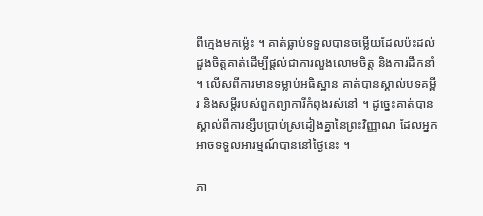ពីក្មេងមកម៉្លេះ ។ គាត់ធ្លាប់ទទួលបានចម្លើយដែលប៉ះដល់ដួងចិត្តគាត់ដើម្បីផ្ដល់ជាការលួងលោមចិត្ត និងការដឹកនាំ ។ លើសពីការមានទម្លាប់អធិស្ឋាន គាត់បានស្គាល់បទគម្ពីរ និងសម្ដីរបស់ពួកព្យាការីកំពុងរស់នៅ ។ ដូច្នេះគាត់បានស្គាល់ពីការខ្សឹបប្រាប់ស្រដៀងគ្នានៃព្រះវិញ្ញាណ ដែលអ្នកអាចទទួលអារម្មណ៍បាននៅថ្ងៃនេះ ។

ភា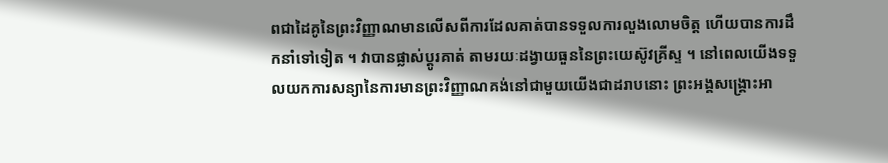ពជាដៃគូនៃព្រះវិញ្ញាណមានលើសពីការដែលគាត់បានទទួលការលួងលោមចិត្ត ហើយបានការដឹកនាំទៅទៀត ។ វាបានផ្លាស់ប្ដូរគាត់ តាមរយៈដង្វាយធួននៃព្រះយេស៊ូវគ្រីស្ទ ។ នៅពេលយើងទទួលយកការសន្យានៃការមានព្រះវិញ្ញាណគង់នៅជាមួយយើងជាដរាបនោះ ព្រះអង្គសង្គ្រោះអា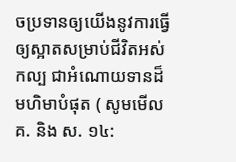ចប្រទានឲ្យយើងនូវការធ្វើឲ្យស្អាតសម្រាប់ជីវិតអស់កល្ប ជាអំណោយទានដ៏មហិមាបំផុត ( សូមមើល គ. និង ស. ១៤: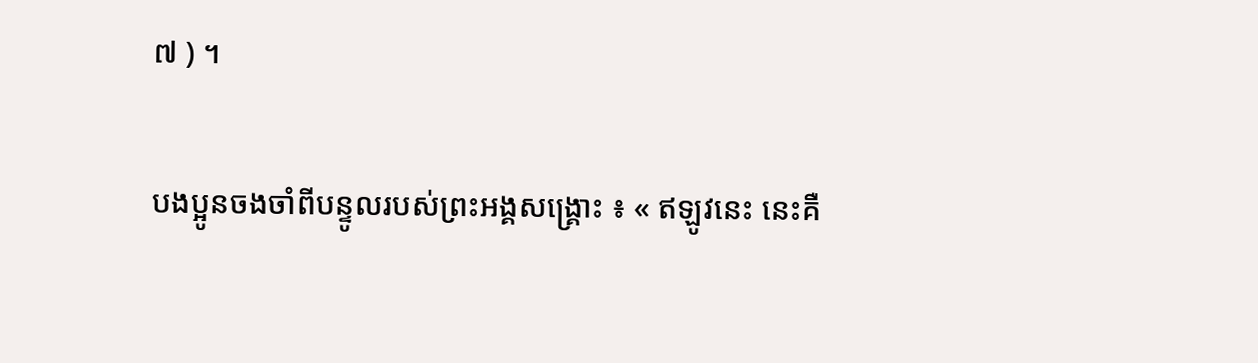៧ ) ។

បងប្អូនចងចាំពីបន្ទូលរបស់ព្រះអង្គសង្គ្រោះ ៖ « ឥឡូវនេះ នេះគឺ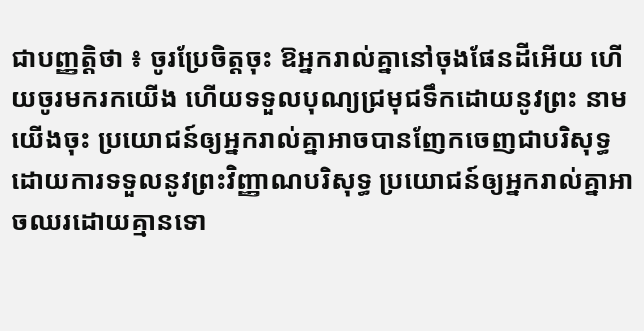ជាបញ្ញត្តិថា ៖ ចូរប្រែចិត្តចុះ ឱអ្នករាល់គ្នានៅចុងផែនដីអើយ ហើយចូរមករកយើង ហើយទទួលបុណ្យជ្រមុជទឹកដោយនូវព្រះ នាមយើងចុះ ប្រយោជន៍ឲ្យអ្នករាល់គ្នាអាចបានញែកចេញជាបរិសុទ្ធ ដោយការទទួលនូវព្រះវិញ្ញាណបរិសុទ្ធ ប្រយោជន៍ឲ្យអ្នករាល់គ្នាអាចឈរដោយគ្មានទោ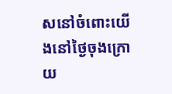សនៅចំពោះយើងនៅថ្ងៃចុងក្រោយ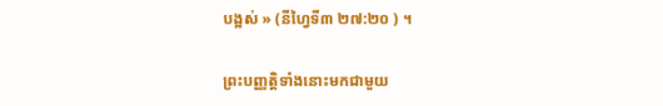បង្អស់ » (នីហ្វៃទី៣ ២៧:២០ ) ។

ព្រះបញ្ញត្តិទាំងនោះមកជាមួយ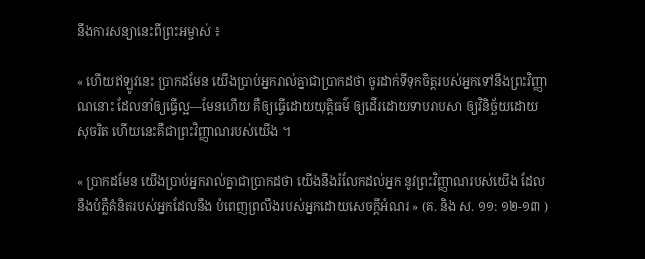នឹងការសន្យានេះពីព្រះអម្ចាស់ ៖

« ហើយឥឡូវនេះ ប្រាកដមែន យើងប្រាប់អ្នករាល់គ្នាជាប្រាកដថា ចូរដាក់ទីទុកចិត្តរបស់អ្នកទៅនឹងព្រះវិញ្ញាណនោះ ដែលនាំឲ្យធ្វើល្អ—មែនហើយ គឺឲ្យធ្វើដោយយុត្តិធម៌ ឲ្យដើរដោយទាបរាបសា ឲ្យវិនិច្ឆ័យដោយសុចរិត ហើយនេះគឺជាព្រះវិញ្ញាណរបស់យើង ។

« ប្រាកដមែន យើងប្រាប់អ្នករាល់គ្នាជាប្រាកដថា យើងនឹងរំលែកដល់អ្នក នូវព្រះវិញ្ញាណរបស់យើង ដែលនឹងបំភ្លឺគំនិតរបស់អ្នកដែលនឹង បំពេញព្រលឹងរបស់អ្នកដោយសេចក្ដីអំណរ » (គ. និង ស. ១១: ១២-១៣ )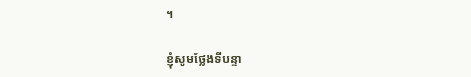។

ខ្ញុំសូមថ្លែងទីបន្ទា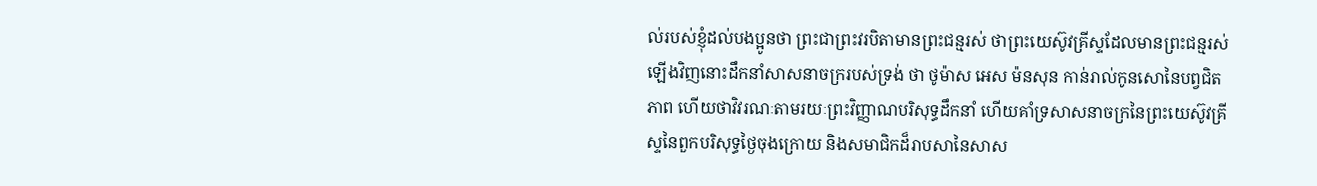ល់របស់ខ្ញុំដល់បងប្អូនថា ព្រះជាព្រះវរបិតាមានព្រះជន្មរស់ ថាព្រះយេស៊ូវគ្រីស្ទដែលមានព្រះជន្មរស់ឡើងវិញនោះដឹកនាំសាសនាចក្ររបស់ទ្រង់ ថា ថូម៉ាស អេស ម៉នសុន កាន់រាល់កូនសោនៃបព្វជិតភាព ហើយថាវិវរណៈតាមរយៈព្រះវិញ្ញាណបរិសុទ្ធដឹកនាំ ហើយគាំទ្រសាសនាចក្រនៃព្រះយេស៊ូវគ្រីស្ទនៃពួកបរិសុទ្ធថ្ងៃចុងក្រោយ និងសមាជិកដ៏រាបសានៃសាស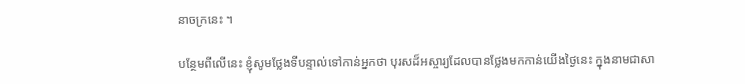នាចក្រនេះ ។

បន្ថែមពីលើនេះ ខ្ញុំសូមថ្លែងទីបន្ទាល់ទៅកាន់អ្នកថា បុរសដ៏អស្ចារ្យដែលបានថ្លែងមកកាន់យើងថ្ងៃនេះ ក្នុងនាមជាសា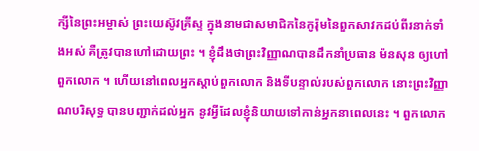ក្សីនៃព្រះអម្ចាស់ ព្រះយេស៊ូវគ្រីស្ទ ក្នុងនាមជាសមាជិកនៃកូរ៉ុមនៃពួកសាវកដប់ពីរនាក់ទាំងអស់ គឺត្រូវបានហៅដោយព្រះ ។ ខ្ញុំដឹងថាព្រះវិញ្ញាណបានដឹកនាំប្រធាន ម៉នសុន ឲ្យហៅពួកលោក ។ ហើយនៅពេលអ្នកស្តាប់ពួកលោក និងទីបន្ទាល់របស់ពួកលោក នោះព្រះវិញ្ញាណបរិសុទ្ធ បានបញ្ជាក់ដល់អ្នក នូវអ្វីដែលខ្ញុំនិយាយទៅកាន់អ្នកនាពេលនេះ ។ ពួកលោក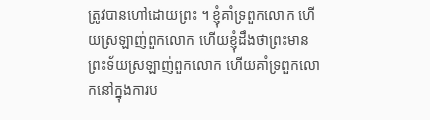ត្រូវបានហៅដោយព្រះ ។ ខ្ញុំគាំទ្រពួកលោក ហើយស្រឡាញ់ពួកលោក ហើយខ្ញុំដឹងថាព្រះមានព្រះទ័យស្រឡាញ់ពួកលោក ហើយគាំទ្រពួកលោកនៅក្នុងការប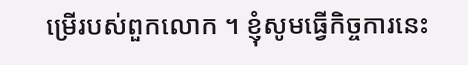ម្រើរបស់ពួកលោក ។ ខ្ញុំសូមធ្វើកិច្ចការនេះ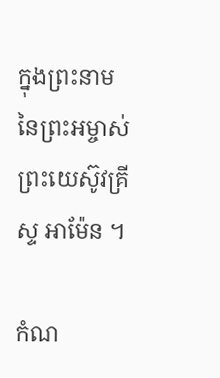ក្នុងព្រះនាមនៃព្រះអម្ចាស់ ព្រះយេស៊ូវគ្រីស្ទ អាម៉ែន ។

កំណ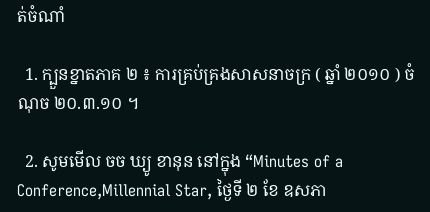ត់ចំណាំ

  1. ក្បួនខ្នាតភាគ ២ ៖ ការគ្រប់គ្រងសាសនាចក្រ ( ឆ្នាំ ២០១០ ) ចំណុច ២០.៣.១០ ។

  2. សូមមើល ចច ឃ្យូ ខានុន នៅក្នុង “Minutes of a Conference,Millennial Star, ថ្ងៃទី ២ ខែ ឧសភា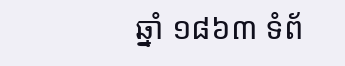ឆ្នាំ ១៨៦៣ ទំព័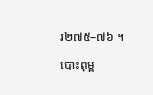រ២៧៥–៧៦ ។

បោះពុម្ព